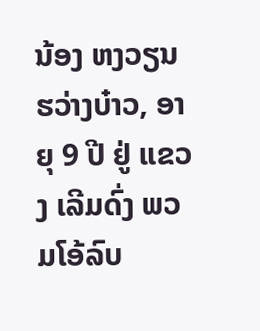ນ້ອງ ຫງວຽນຮວ່າງບ໋າວ, ອາຍຸ 9 ປີ ຢູ່ ແຂວງ ເລີມດົ່ງ ພວມໂອ້ລົບ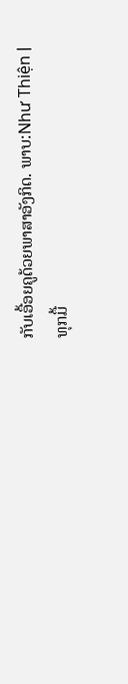ກັບເອື້ອຍຄູດ້ວຍພາສາອັງກິດ. ພາບ:Như Thiện |
ທຸກມື້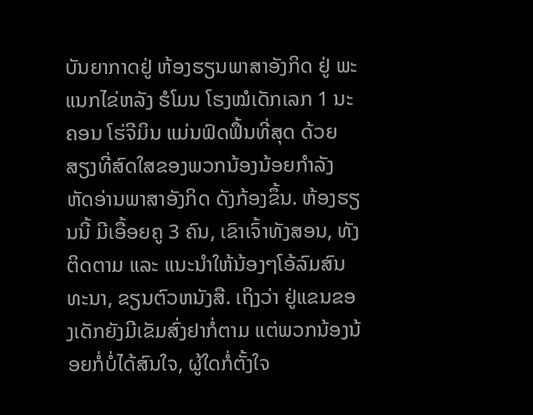ບັນຍາກາດຢູ່ ຫ້ອງຮຽນພາສາອັງກິດ ຢູ່ ພະແນກໄຂ່ຫລັງ ຮໍໂມນ ໂຮງໝໍເດັກເລກ 1 ນະຄອນ ໂຮ່ຈີມິນ ແມ່ນຟົດຟຶ້ນທີ່ສຸດ ດ້ວຍສຽງທີ່ສົດໃສຂອງພວກນ້ອງນ້ອຍກຳລັງຫັດອ່ານພາສາອັງກິດ ດັງກ້ອງຂຶ້ນ. ຫ້ອງຮຽນນີ້ ມີເອື້ອຍຄູ 3 ຄົນ, ເຂົາເຈົ້າທັງສອນ, ທັງຕິດຕາມ ແລະ ແນະນຳໃຫ້ນ້ອງໆໂອ້ລົມສົນທະນາ, ຂຽນຕົວຫນັງສື. ເຖິງວ່າ ຢູ່ແຂນຂອງເດັກຍັງມີເຂັມສົ່ງຢາກໍ່ຕາມ ແຕ່ພວກນ້ອງນ້ອຍກໍ່ບໍ່ໄດ້ສົນໃຈ, ຜູ້ໃດກໍ່ຕັ້ງໃຈ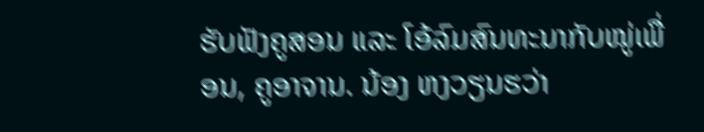ຮັບຟັງຄູສອນ ແລະ ໂອ້ລົມສົນທະນາກັບໝູ່ເພື່ອນ, ຄູອາຈານ. ນ້ອງ ຫງວຽນຮວ່າ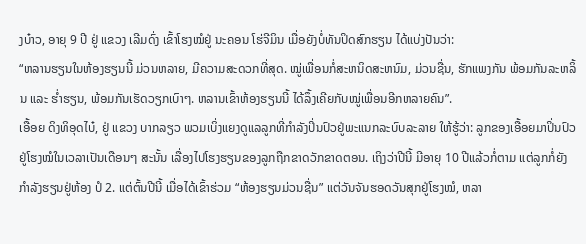ງບ໋າວ, ອາຍຸ 9 ປີ ຢູ່ ແຂວງ ເລີມດົ່ງ ເຂົ້າໂຮງໝໍຢູ່ ນະຄອນ ໂຮ່ຈີມິນ ເມື່ອຍັງບໍ່ທັນປິດສົກຮຽນ ໄດ້ແບ່ງປັນວ່າ:
“ຫລານຮຽນໃນຫ້ອງຮຽນນີ້ ມ່ວນຫລາຍ, ມີຄວາມສະດວກທີ່ສຸດ. ໝູ່ເພື່ອນກໍ່ສະຫນິດສະຫນົມ, ມ່ວນຊື່ນ, ຮັກແພງກັນ ພ້ອມກັນລະຫລິ້ນ ແລະ ຮ່ຳຮຽນ, ພ້ອມກັນເຮັດວຽກເບົາໆ. ຫລານເຂົ້າຫ້ອງຮຽນນີ້ ໄດ້ລຶ້ງເຄີຍກັບໝູ່ເພື່ອນອີກຫລາຍຄົນ”.
ເອື້ອຍ ດິງທິອຸດໄບ໋, ຢູ່ ແຂວງ ບາກລຽວ ພວມເບິ່ງແຍງດູແລລູກທີ່ກຳລັງປິ່ນປົວຢູ່ພະແນກລະບົບລະລາຍ ໃຫ້ຮູ້ວ່າ: ລູກຂອງເອື້ອຍມາປິ່ນປົວຢູ່ໂຮງໝໍໃນເວລາເປັນເດືອນໆ ສະນັ້ນ ເລື່ອງໄປໂຮງຮຽນຂອງລູກຖືກຂາດວັກຂາດຕອນ. ເຖິງວ່າປີນີ້ ມີອາຍຸ 10 ປີແລ້ວກໍ່ຕາມ ແຕ່ລູກກໍ່ຍັງກຳລັງຮຽນຢູ່ຫ້ອງ ປໍ 2. ແຕ່ຕົ້ນປີນີ້ ເມື່ອໄດ້ເຂົ້າຮ່ວມ “ຫ້ອງຮຽນມ່ວນຊື່ນ” ແຕ່ວັນຈັນຮອດວັນສຸກຢູ່ໂຮງໝໍ, ຫລາ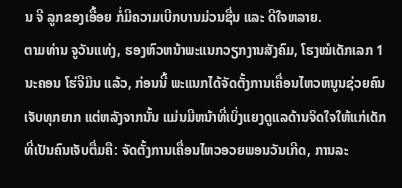ນ ຈີ ລູກຂອງເອື້ອຍ ກໍ່ມີຄວາມເບີກບານມ່ວນຊື່ນ ແລະ ດີໃຈຫລາຍ.
ຕາມທ່ານ ຈູວັນແທ່ງ, ຮອງຫົວຫນ້າພະແນກວຽກງານສັງຄົມ, ໂຮງໝໍເດັກເລກ 1 ນະຄອນ ໂຮ່ຈີມິນ ແລ້ວ, ກ່ອນນີ້ ພະແນກໄດ້ຈັດຕັ້ງການເຄື່ອນໄຫວຫນູນຊ່ວຍຄົນເຈັບທຸກຍາກ ແຕ່ຫລັງຈາກນັ້ນ ແມ່ນມີຫນ້າທີ່ເບິ່ງແຍງດູແລດ້ານຈິດໃຈໃຫ້ແກ່ເດັກທີ່ເປັນຄົນເຈັບຕື່ມຄື: ຈັດຕັ້ງການເຄື່ອນໄຫວອວຍພອນວັນເກີດ, ການລະ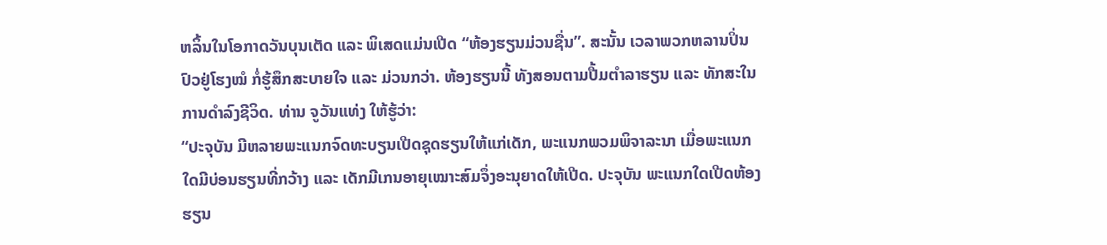ຫລິ້ນໃນໂອກາດວັນບຸນເຕັດ ແລະ ພິເສດແມ່ນເປີດ “ຫ້ອງຮຽນມ່ວນຊື່ນ”. ສະນັ້ນ ເວລາພວກຫລານປິ່ນປົວຢູ່ໂຮງໝໍ ກໍ່ຮູ້ສຶກສະບາຍໃຈ ແລະ ມ່ວນກວ່າ. ຫ້ອງຮຽນນີ້ ທັງສອນຕາມປື້ມຕຳລາຮຽນ ແລະ ທັກສະໃນການດຳລົງຊີວິດ. ທ່ານ ຈູວັນແທ່ງ ໃຫ້ຮູ້ວ່າ:
“ປະຈຸບັນ ມີຫລາຍພະແນກຈົດທະບຽນເປີດຊຸດຮຽນໃຫ້ແກ່ເດັກ, ພະແນກພວມພິຈາລະນາ ເມື່ອພະແນກໃດມີບ່ອນຮຽນທີ່ກວ້າງ ແລະ ເດັກມີເກນອາຍຸເໝາະສົມຈຶ່ງອະນຸຍາດໃຫ້ເປີດ. ປະຈຸບັນ ພະແນກໃດເປີດຫ້ອງຮຽນ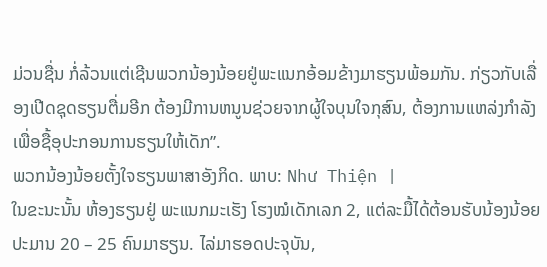ມ່ວນຊື່ນ ກໍ່ລ້ວນແຕ່ເຊີນພວກນ້ອງນ້ອຍຢູ່ພະແນກອ້ອມຂ້າງມາຮຽນພ້ອມກັນ. ກ່ຽວກັບເລື່ອງເປີດຊຸດຮຽນຕື່ມອີກ ຕ້ອງມີການຫນູນຊ່ວຍຈາກຜູ້ໃຈບຸນໃຈກຸສົນ, ຕ້ອງການແຫລ່ງກຳລັງເພື່ອຊື້ອຸປະກອນການຮຽນໃຫ້ເດັກ”.
ພວກນ້ອງນ້ອຍຕັ້ງໃຈຮຽນພາສາອັງກິດ. ພາບ: Như Thiện |
ໃນຂະນະນັ້ນ ຫ້ອງຮຽນຢູ່ ພະແນກມະເຮັງ ໂຮງໝໍເດັກເລກ 2, ແຕ່ລະມື້ໄດ້ຕ້ອນຮັບນ້ອງນ້ອຍປະມານ 20 – 25 ຄົນມາຮຽນ. ໄລ່ມາຮອດປະຈຸບັນ,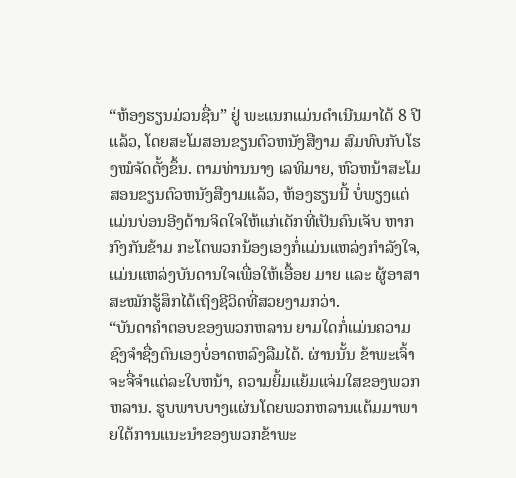“ຫ້ອງຮຽນມ່ວນຊື່ນ” ຢູ່ ພະແນກແມ່ນດຳເນີນມາໄດ້ 8 ປີແລ້ວ, ໂດຍສະໂມສອນຂຽນຕົວຫນັງສືງາມ ສົມທົບກັບໂຮງໝໍຈັດຕັ້ງຂຶ້ນ. ຕາມທ່ານນາງ ເລທິມາຍ, ຫົວຫນ້າສະໂມສອນຂຽນຕົວຫນັງສືງາມແລ້ວ, ຫ້ອງຮຽນນີ້ ບໍ່ພຽງແຕ່ແມ່ນບ່ອນອີງດ້ານຈິດໃຈໃຫ້ແກ່ເດັກທີ່ເປັນຄົນເຈັບ ຫາກກົງກັນຂ້າມ ກະໂຕພວກນ້ອງເອງກໍ່ແມ່ນແຫລ່ງກຳລັງໃຈ, ແມ່ນແຫລ່ງບັນດານໃຈເພື່ອໃຫ້ເອື້ອຍ ມາຍ ແລະ ຜູ້ອາສາສະໝັກຮູ້ສຶກໄດ້ເຖິງຊີວິດທີ່ສວຍງາມກວ່າ.
“ບັນດາຄຳຕອບຂອງພວກຫລານ ຍາມໃດກໍ່ແມ່ນຄວາມຊົງຈຳຊື່ງຕົນເອງບໍ່ອາດຫລົງລືມໄດ້. ຜ່ານນັ້ນ ຂ້າພະເຈົ້າຈະຈື່ຈຳແຕ່ລະໃບຫນ້າ, ຄວາມຍິ້ມແຍ້ມແຈ່ມໃສຂອງພວກຫລານ. ຮູບພາບບາງແຜ່ນໂດຍພວກຫລານແຕ້ມມາພາຍໃຕ້ການແນະນຳຂອງພວກຂ້າພະ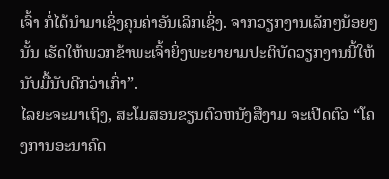ເຈົ້າ ກໍ່ໄດ້ນຳມາເຊິ່ງຄຸນຄ່າອັນເລິກເຊິ່ງ. ຈາກວຽກງານເລັກໆນ້ອຍໆນັ້ນ ເຮັດໃຫ້ພວກຂ້າພະເຈົ້າຍິ່ງພະຍາຍາມປະຕິບັດວຽກງານນີ້ໃຫ້ນັບມື້ນັບດີກວ່າເກົ່າ”.
ໄລຍະຈະມາເຖິງ, ສະໂມສອນຂຽນຕົວຫນັງສືງາມ ຈະເປີດຕົວ “ໂຄງການອະນາຄົດ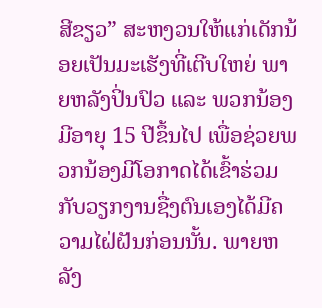ສີຂຽວ” ສະຫງວນໃຫ້ແກ່ເດັກນ້ອຍເປັນມະເຮັງທີ່ເຕີບໃຫຍ່ ພາຍຫລັງປິ່ນປົວ ແລະ ພວກນ້ອງມີອາຍຸ 15 ປີຂຶ້ນໄປ ເພື່ອຊ່ວຍພວກນ້ອງມີໂອກາດໄດ້ເຂົ້າຮ່ວມກັບວຽກງານຊື່ງຕົນເອງໄດ້ມີຄວາມໄຝ່ຝັນກ່ອນນັ້ນ. ພາຍຫລັງ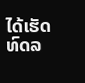ໄດ້ເຮັດທົດລ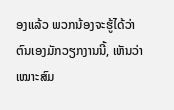ອງແລ້ວ ພວກນ້ອງຈະຮູ້ໄດ້ວ່າ ຕົນເອງມັກວຽກງານນີ້, ເຫັນວ່າເໝາະສົມ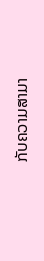ກັບຄວາມສາມາ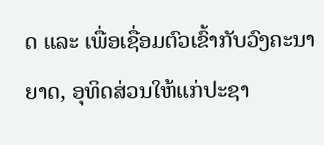ດ ແລະ ເພື່ອເຊື່ອມຕົວເຂົ້າກັບວົງຄະນາຍາດ, ອຸທິດສ່ວນໃຫ້ແກ່ປະຊາ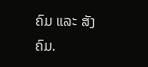ຄົມ ແລະ ສັງຄົມ.